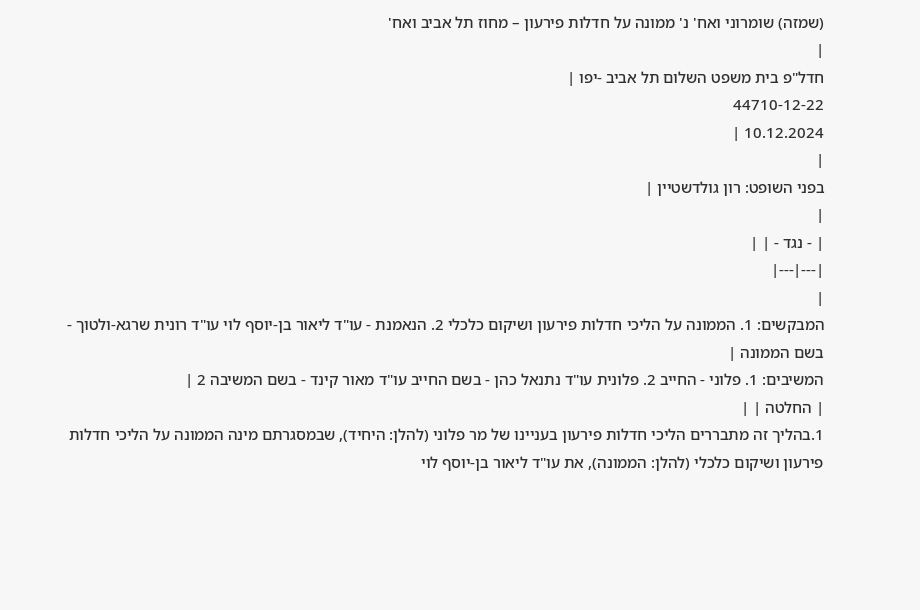(שמזה) שומרוני ואח' נ' ממונה על חדלות פירעון – מחוז תל אביב ואח'
|
חדל"פ בית משפט השלום תל אביב -יפו |
44710-12-22
10.12.2024 |
|
בפני השופט: רון גולדשטיין |
|
| - נגד - | |
|---|---|
|
המבקשים: 1. הממונה על הליכי חדלות פירעון ושיקום כלכלי 2. הנאמנת - עו"ד ליאור בן-יוסף לוי עו"ד רונית שרגא-ולטוך - בשם הממונה |
המשיבים: 1. פלוני - החייב 2. פלונית עו"ד נתנאל כהן - בשם החייב עו"ד מאור קינד - בשם המשיבה 2 |
| החלטה | |
1.בהליך זה מתבררים הליכי חדלות פירעון בעניינו של מר פלוני (להלן: היחיד), שבמסגרתם מינה הממונה על הליכי חדלות פירעון ושיקום כלכלי (להלן: הממונה), את עו"ד ליאור בן-יוסף לוי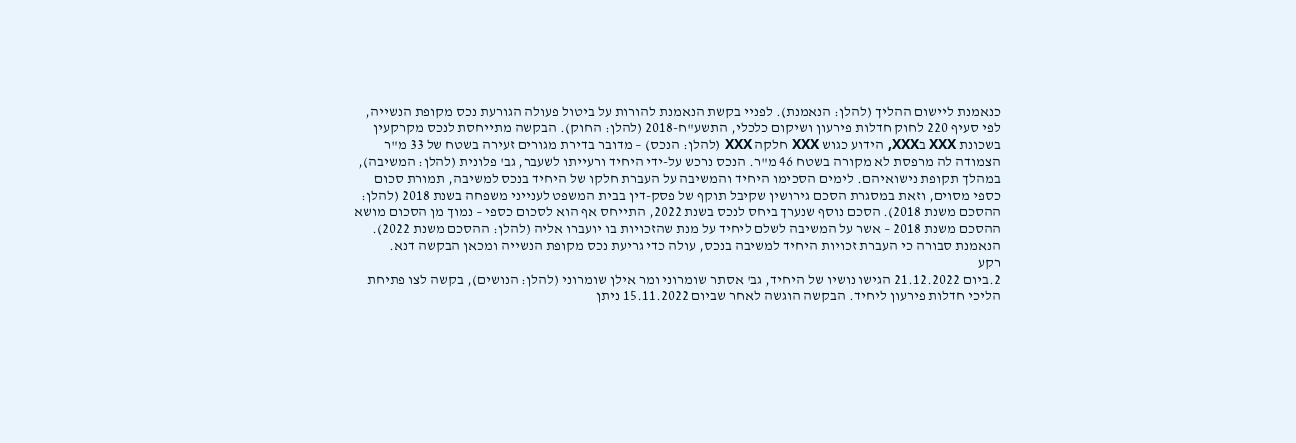כנאמנת ליישום ההליך (להלן: הנאמנת). לפניי בקשת הנאמנת להורות על ביטול פעולה הגורעת נכס מקופת הנשייה, לפי סעיף 220 לחוק חדלות פירעון ושיקום כלכלי, התשע"ח-2018 (להלן: החוק). הבקשה מתייחסת לנכס מקרקעין בשכונת XXX בXXX, הידוע כגוש XXX חלקה XXX (להלן: הנכס) – מדובר בדירת מגורים זעירה בשטח של 33 מ"ר הצמודה לה מרפסת לא מקורה בשטח 46 מ"ר. הנכס נרכש על-ידי היחיד ורעייתו לשעבר, גב' פלונית (להלן: המשיבה), במהלך תקופת נישואיהם. לימים הסכימו היחיד והמשיבה על העברת חלקו של היחיד בנכס למשיבה, תמורת סכום כספי מסוים, וזאת במסגרת הסכם גירושין שקיבל תוקף של פסק-דין בבית המשפט לענייני משפחה בשנת 2018 (להלן: ההסכם משנת 2018). הסכם נוסף שנערך ביחס לנכס בשנת 2022, התייחס אף הוא לסכום כספי – נמוך מן הסכום מושא ההסכם משנת 2018 – אשר על המשיבה לשלם ליחיד על מנת שהזכויות בו יועברו אליה (להלן: ההסכם משנת 2022). הנאמנת סבורה כי העברת זכויות היחיד למשיבה בנכס, עולה כדי גריעת נכס מקופת הנשייה ומכאן הבקשה דנא.
רקע
2.ביום 21.12.2022 הגישו נושיו של היחיד, גב' אסתר שומרוני ומר אילן שומרוני (להלן: הנושים), בקשה לצו פתיחת הליכי חדלות פירעון ליחיד. הבקשה הוגשה לאחר שביום 15.11.2022 ניתן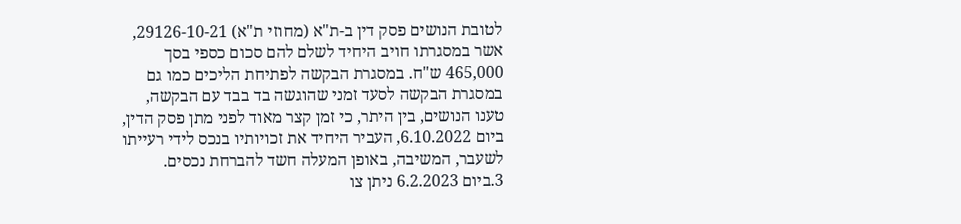לטובת הנושים פסק דין ב-ת"א (מחוזי ת"א) 29126-10-21, אשר במסגרתו חויב היחיד לשלם להם סכום כספי בסך 465,000 ש"ח. במסגרת הבקשה לפתיחת הליכים כמו גם במסגרת הבקשה לסעד זמני שהוגשה בד בבד עם הבקשה, טענו הנושים, בין היתר, כי זמן קצר מאוד לפני מתן פסק הדין, ביום 6.10.2022, העביר היחיד את זכויותיו בנכס לידי רעייתו לשעבר, המשיבה, באופן המעלה חשד להברחת נכסים.
3.ביום 6.2.2023 ניתן צו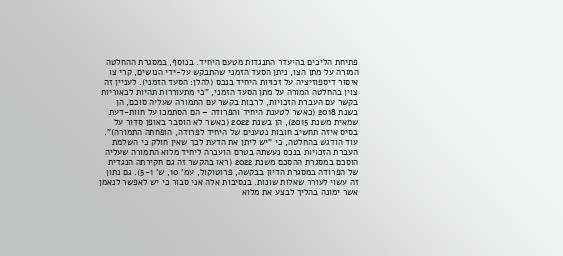פתיחת הליכים בהיעדר התנגדות מטעם היחיד. בנוסף, במסגרת ההחלטה המורה על מתן הצו, ניתן הסעד הזמני שהתבקש על-ידי הנושים, קרי צו איסור דיספוזיציה על זכויות היחיד בנכס (להלן: הסעד הזמני). לעניין זה צוין בהחלטה המורה על מתן הסעד הזמני, "כי מתעוררות תהיות לכאוריות בקשר עם העברת הזכויות, לרבות בקשר עם התמורה שעליה סוכם, הן בשנת 2018 (כאשר לטענת היחיד והפרודה – הם הסתמכו על חוות-דעת שמאית משנת 2015), הן בשנת 2022 (כאשר לא הוסבר באופן סדור על בסיס איזה תחשיב חובות נטענים של היחיד לפרודה, הופחתה התמורה)". עוד הודגש בהחלטה, כי "יש ליתן את הדעת לכך שאין חולק כי השלמת העברת הזכויות בנכס נעשתה בטרם הועברה ליחיד מלוא התמורה שעליה הוסכם במסגרת ההסכם משנת 2022 (ראו בהקשר זה גם חקירתה הנגדית של הפרודה במסגרת הדיון בבקשה, פרוטוקול, עמ' 10, ש' 5-1). גם נתון זה עשוי לעורר שאלות שונות. בנסיבות אלה אני סבור כי יש לאפשר לנאמן אשר ימונה בהליך לבצע את מלוא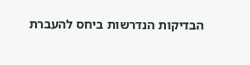הבדיקות הנדרשות ביחס להעברת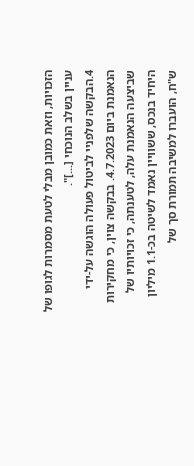הזכויות, וזאת כמובן מבלי לטעת מסמרות לגופו של עניין בשלב הנוכחי [...]".
4.הבקשה שלפניי לביטול פעולה הוגשה על-ידי הנאמנת ביום 4.7.2023. בבקשה צוין, כי מחקירות שביצעה הנאמנת עלה, לטענתה, כי זכויותיו של היחיד בנכס, ששוויין נאמד לשיטה בכ-1.1 מיליון ש"ח, הועברו למשיבה תמורת סך של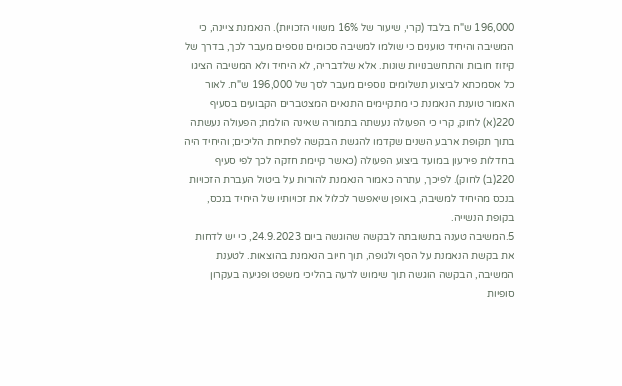196,000 ש"ח בלבד (קרי, שיעור של 16% משווי הזכויות). הנאמנת ציינה, כי המשיבה והיחיד טוענים כי שולמו למשיבה סכומים נוספים מעבר לכך, בדרך של קיזוז חובות והתחשבנויות שונות. אלא שלדבריה, לא היחיד ולא המשיבה הציגו כל אסמכתא לביצוע תשלומים נוספים מעבר לסך של 196,000 ש"ח. לאור האמור טוענת הנאמנת כי מתקיימים התנאים המצטברים הקבועים בסעיף 220(א) לחוק, קרי כי הפעולה נעשתה בתמורה שאינה הולמת; הפעולה נעשתה בתוך תקופת ארבע השנים שקדמו להגשת הבקשה לפתיחת הליכים; והיחיד היה בחדלות פירעון במועד ביצוע הפעולה (כאשר קיימת חזקה לכך לפי סעיף 220(ב) לחוק). לפיכך, עתרה כאמור הנאמנת להורות על ביטול העברת הזכויות בנכס מהיחיד למשיבה, באופן שיאפשר לכלול את זכויותיו של היחיד בנכס, בקופת הנשייה.
5.המשיבה טענה בתשובתה לבקשה שהוגשה ביום 24.9.2023, כי יש לדחות את בקשת הנאמנת על הסף ולגופה, תוך חיוב הנאמנת בהוצאות. לטענת המשיבה, הבקשה הוגשה תוך שימוש לרעה בהליכי משפט ופגיעה בעקרון סופיות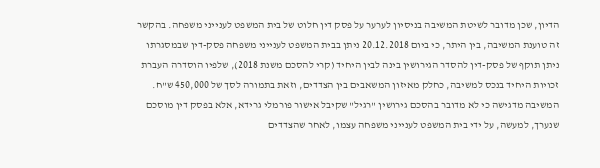הדיון, שכן מדובר לשיטת המשיבה בניסיון לערער על פסק דין חלוט של בית המשפט לענייני משפחה. בהקשר זה טוענת המשיבה, בין היתר, כי ביום 20.12.2018 ניתן בבית המשפט לענייני משפחה פסק-דין שבמסגרתו ניתן תוקף של פסק-דין להסדר הגירושין בינה לבין היחיד (קרי להסכם משנת 2018), שלפיו הוסדרה העברת זכויות היחיד בנכס למשיבה, כחלק מאיזון המשאבים בין הצדדים, וזאת בתמורה לסך של 450,000 ש"ח. המשיבה מדגישה כי לא מדובר בהסכם גירושין "רגיל" שקיבל אישור פורמלי גרידא, אלא בפסק דין מוסכם שנערך, למעשה, על ידי בית המשפט לענייני משפחה עצמו, לאחר שהצדדים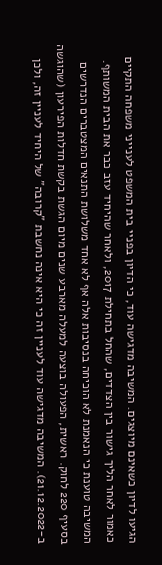הגיעו לדיון כשאינם מיוצגים. המשיבה מדגישה עוד, כי הדיון בפניי בית המשפט לענייני משפחה התקיים כאמור לאחר הליך גישור בין הצדדים, שהחל בתחילת 2017, ולאחר שהיחיד עזב כבר את הבית המשותף. המשיבה טוענת כי הנאמנת לא הוכיחה בנסיבות אלה אף לא אחד משלושת התנאים המצטברים הנדרשים בסעיף 220 לחוק. ראשית, הפעולה בוצעה למעלה מארבע שנים מיום הגשת בקשת חדלות הפירעון (שהוגשה ב-21.12.2022). המשיבה מדגישה עוד לעניין זה כי היא אינה נחשבת "קרובה" של היחיד לעניין זה, ולכן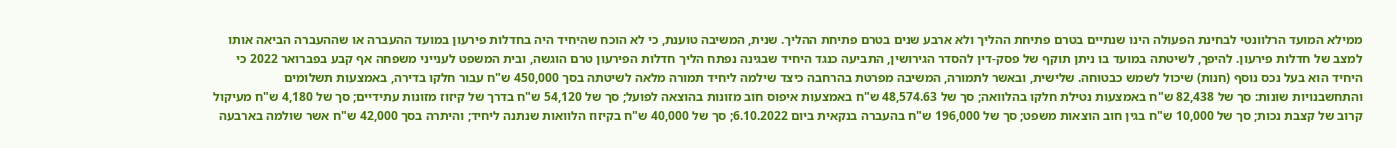ממילא המועד הרלוונטי לבחינת הפעולה הינו שנתיים בטרם פתיחת ההליך ולא ארבע שנים בטרם פתיחת ההליך. שנית, המשיבה טוענת, כי לא הוכח שהיחיד היה בחדלות פירעון במועד ההעברה או שההעברה הביאה אותו למצב של חדלות פירעון. להיפך, לשיטתה במועד בו ניתן תוקף של פסק-דין להסדר הגירושין, התביעה כנגד היחיד שבגינה נפתח הליך חדלות הפירעון טרם הוגשה, ובית המשפט לענייני משפחה אף קבע בפברואר 2022 כי היחיד הוא בעל נכס נוסף (חנות) שיכול לשמש כבטוחה. שלישית, ובאשר לתמורה, המשיבה מפרטת בהרחבה כיצד שילמה ליחיד תמורה מלאה לשיטתה בסך 450,000 ש"ח עבור חלקו בדירה, באמצעות תשלומים והתחשבנויות שונות: סך של 82,438 ש"ח באמצעות נטילת חלקו בהלוואה; סך של 48,574.63 ש"ח באמצעות איפוס חוב מזונות בהוצאה לפועל; סך של 54,120 ש"ח בדרך של קיזוז מזונות עתידיים; סך של 4,180 ש"ח מעיקול קרוב של קצבת נכות; סך של 10,000 ש"ח בגין חוב הוצאות משפט; סך של 196,000 ש"ח בהעברה בנקאית ביום 6.10.2022; סך של 40,000 ש"ח בקיזוז הלוואות שנתנה ליחיד; והיתרה בסך 42,000 ש"ח אשר שולמה בארבעה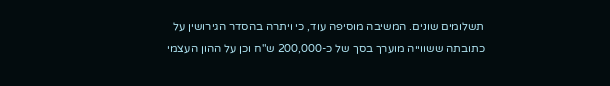תשלומים שונים. המשיבה מוסיפה עוד, כי ויתרה בהסדר הגירושין על כתובתה ששווייה מוערך בסך של כ-200,000 ש"ח וכן על ההון העצמי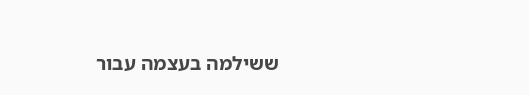ששילמה בעצמה עבור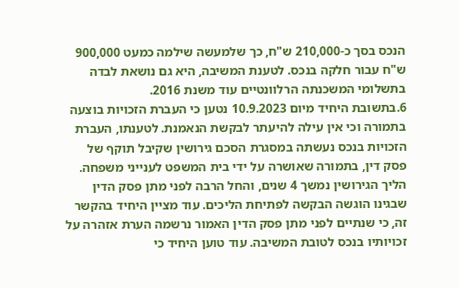הנכס בסך כ-210,000 ש"ח, כך שלמעשה שילמה כמעט 900,000 ש"ח עבור חלקה בנכס. לטענת המשיבה, היא גם נושאת לבדה בתשלומי המשכנתה הרלוונטיים עוד משנת 2016.
6.בתשובת היחיד מיום 10.9.2023 נטען כי העברת הזכויות בוצעה בתמורה וכי אין עילה להיעתר לבקשת הנאמנת. לטענתו, העברת הזכויות בנכס נעשתה במסגרת הסכם גירושין שקיבל תוקף של פסק דין, בתמורה שאושרה על ידי בית המשפט לענייני משפחה. הליך הגירושין נמשך 4 שנים, והחל הרבה לפני מתן פסק הדין שבגינו הוגשה הבקשה לפתיחת הליכים. עוד מציין היחיד בהקשר זה, כי שנתיים לפני מתן פסק הדין האמור נרשמה הערת אזהרה על זכויותיו בנכס לטובת המשיבה. עוד טוען היחיד כי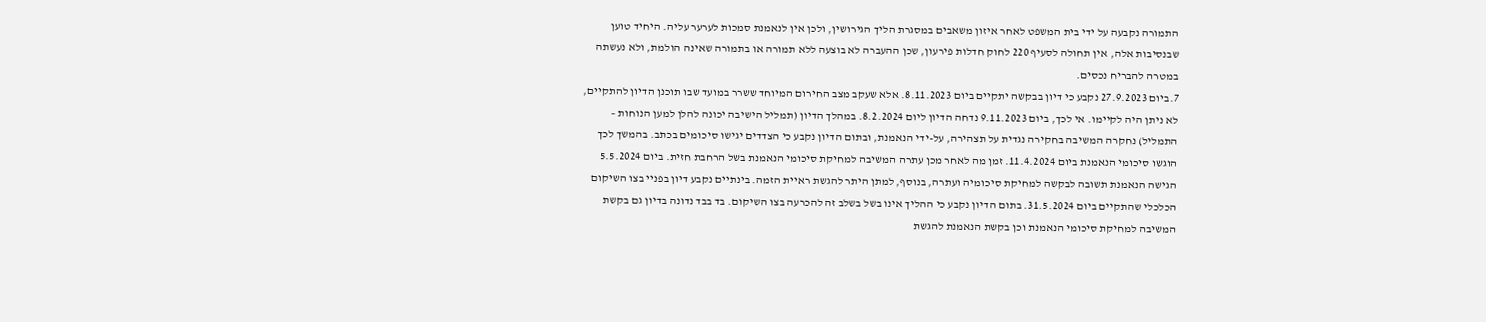התמורה נקבעה על ידי בית המשפט לאחר איזון משאבים במסגרת הליך הגירושין, ולכן אין לנאמנת סמכות לערער עליה. היחיד טוען שבנסיבות אלה, אין תחולה לסעיף 220 לחוק חדלות פירעון, שכן ההעברה לא בוצעה ללא תמורה או בתמורה שאינה הולמת, ולא נעשתה במטרה להבריח נכסים.
7.ביום 27.9.2023 נקבע כי דיון בבקשה יתקיים ביום 8.11.2023. אלא שעקב מצב החירום המיוחד ששרר במועד שבו תוכנן הדיון להתקיים, לא ניתן היה לקיימו. אי לכך, ביום 9.11.2023 נדחה הדיון ליום 8.2.2024. במהלך הדיון (תמליל הישיבה יכונה להלן למען הנוחות – התמליל) נחקרה המשיבה בחקירה נגדית על תצהירה, על-ידי הנאמנת, ובתום הדיון נקבע כי הצדדים יגישו סיכומים בכתב. בהמשך לכך הוגשו סיכומי הנאמנת ביום 11.4.2024. זמן מה לאחר מכן עתרה המשיבה למחיקת סיכומי הנאמנת בשל הרחבת חזית. ביום 5.5.2024 הגישה הנאמנת תשובה לבקשה למחיקת סיכומיה ועתרה, בנוסף, למתן היתר להגשת ראיית הזמה. בינתיים נקבע דיון בפניי בצו השיקום הכלכלי שהתקיים ביום 31.5.2024. בתום הדיון נקבע כי ההליך אינו בשל בשלב זה להכרעה בצו השיקום. בד בבד נדונה בדיון גם בקשת המשיבה למחיקת סיכומי הנאמנת וכן בקשת הנאמנת להגשת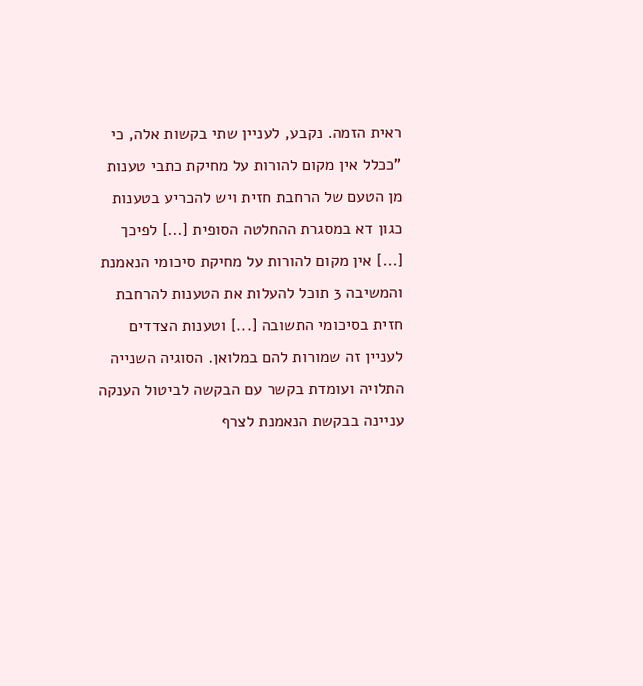ראית הזמה. נקבע, לעניין שתי בקשות אלה, כי "ככלל אין מקום להורות על מחיקת כתבי טענות מן הטעם של הרחבת חזית ויש להכריע בטענות כגון דא במסגרת ההחלטה הסופית [...] לפיכך [...] אין מקום להורות על מחיקת סיכומי הנאמנת והמשיבה 3 תוכל להעלות את הטענות להרחבת חזית בסיכומי התשובה [...] וטענות הצדדים לעניין זה שמורות להם במלואן. הסוגיה השנייה התלויה ועומדת בקשר עם הבקשה לביטול הענקה עניינה בבקשת הנאמנת לצרף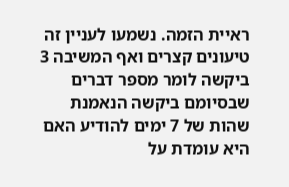ראיית הזמה. נשמעו לעניין זה טיעונים קצרים ואף המשיבה 3 ביקשה לומר מספר דברים שבסיומם ביקשה הנאמנת שהות של 7 ימים להודיע האם היא עומדת על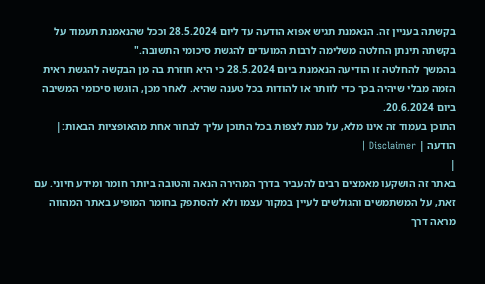בקשתה בעניין זה. הנאמנת תגיש אפוא הודעה עד ליום 28.5.2024 וככל שהנאמנת תעמוד על בקשתה תינתן החלטה משלימה לרבות המועדים להגשת סיכומי התשובה."
בהמשך להחלטה זו הודיעה הנאמנת ביום 28.5.2024 כי היא חוזרת בה מן הבקשה להגשת ראית הזמה מבלי שיהיה בכך כדי לוותר או להודות בכל טענה שהיא. לאחר מכן, הוגשו סיכומי המשיבה ביום 20.6.2024.
התוכן בעמוד זה אינו מלא, על מנת לצפות בכל התוכן עליך לבחור אחת מהאופציות הבאות:| הודעה | Disclaimer |
|
באתר זה הושקעו מאמצים רבים להעביר בדרך המהירה הנאה והטובה ביותר חומר ומידע חיוני. עם זאת, על המשתמשים והגולשים לעיין במקור עצמו ולא להסתפק בחומר המופיע באתר המהווה מראה דרך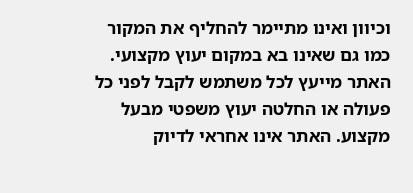וכיוון ואינו מתיימר להחליף את המקור כמו גם שאינו בא במקום יעוץ מקצועי. האתר מייעץ לכל משתמש לקבל לפני כל פעולה או החלטה יעוץ משפטי מבעל מקצוע. האתר אינו אחראי לדיוק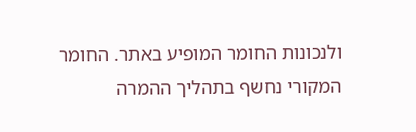ולנכונות החומר המופיע באתר. החומר המקורי נחשף בתהליך ההמרה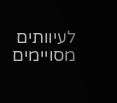לעיוותים מסויימים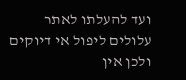ועד להעלתו לאתר עלולים ליפול אי דיוקים ולכן אין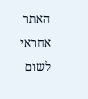האתר אחראי לשום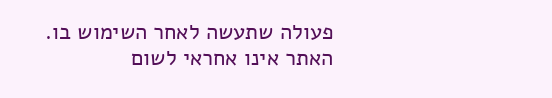פעולה שתעשה לאחר השימוש בו. האתר אינו אחראי לשום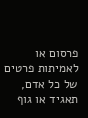פרסום או לאמיתות פרטים של כל אדם, תאגיד או גוף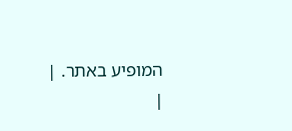המופיע באתר. |
|